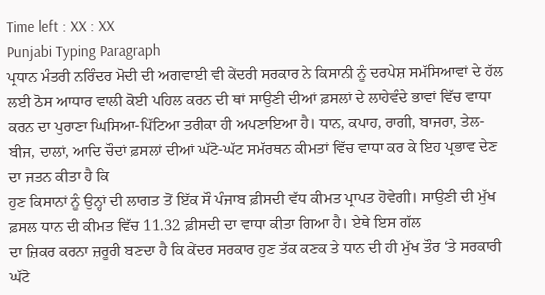Time left : XX : XX
Punjabi Typing Paragraph
ਪ੍ਰਧਾਨ ਮੰਤਰੀ ਨਰਿੰਦਰ ਮੋਦੀ ਦੀ ਅਗਵਾਈ ਵੀ ਕੇਂਦਰੀ ਸਰਕਾਰ ਨੇ ਕਿਸਾਨੀ ਨੂੰ ਦਰਪੇਸ਼ ਸਮੱਸਿਆਵਾਂ ਦੇ ਹੱਲ ਲਈ ਠੋਸ ਆਧਾਰ ਵਾਲੀ ਕੋਈ ਪਹਿਲ ਕਰਨ ਦੀ ਥਾਂ ਸਾਉਣੀ ਦੀਆਂ ਫ਼ਸਲਾਂ ਦੇ ਲਾਹੇਵੰਦੇ ਭਾਵਾਂ ਵਿੱਚ ਵਾਧਾ
ਕਰਨ ਦਾ ਪੁਰਾਣਾ ਘਿਸਿਆ-ਪਿੱਟਿਆ ਤਰੀਕਾ ਹੀ ਅਪਣਾਇਆ ਹੈ। ਧਾਨ, ਕਪਾਹ, ਰਾਗੀ, ਬਾਜਰਾ, ਤੇਲ-ਬੀਜ, ਦਾਲਾਂ, ਆਦਿ ਚੌਦਾਂ ਫ਼ਸਲਾਂ ਦੀਆਂ ਘੱਟੋ-ਘੱਟ ਸਮੱਰਥਨ ਕੀਮਤਾਂ ਵਿੱਚ ਵਾਧਾ ਕਰ ਕੇ ਇਹ ਪ੍ਰਭਾਵ ਦੇਣ ਦਾ ਜਤਨ ਕੀਤਾ ਹੈ ਕਿ
ਹੁਣ ਕਿਸਾਨਾਂ ਨੂੰ ਉਨ੍ਹਾਂ ਦੀ ਲਾਗਤ ਤੋਂ ਇੱਕ ਸੌ ਪੰਜਾਬ ਫ਼ੀਸਦੀ ਵੱਧ ਕੀਮਤ ਪ੍ਰਾਪਤ ਹੋਵੇਗੀ। ਸਾਉਣੀ ਦੀ ਮੁੱਖ ਫ਼ਸਲ ਧਾਨ ਦੀ ਕੀਮਤ ਵਿੱਚ 11.32 ਫ਼ੀਸਦੀ ਦਾ ਵਾਧਾ ਕੀਤਾ ਗਿਆ ਹੈ। ਏਥੇ ਇਸ ਗੱਲ
ਦਾ ਜ਼ਿਕਰ ਕਰਨਾ ਜ਼ਰੂਰੀ ਬਣਦਾ ਹੈ ਕਿ ਕੇਂਦਰ ਸਰਕਾਰ ਹੁਣ ਤੱਕ ਕਣਕ ਤੇ ਧਾਨ ਦੀ ਹੀ ਮੁੱਖ ਤੌਰ ‘ਤੇ ਸਰਕਾਰੀ ਘੱਟੋ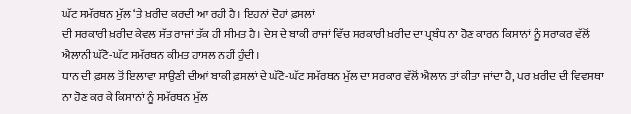ਘੱਟ ਸਮੱਰਥਨ ਮੁੱਲ ‘ਤੇ ਖ਼ਰੀਦ ਕਰਦੀ ਆ ਰਹੀ ਹੈ। ਇਹਨਾਂ ਦੋਹਾਂ ਫ਼ਸਲਾਂ
ਦੀ ਸਰਕਾਰੀ ਖ਼ਰੀਦ ਕੇਵਲ ਸੱਤ ਰਾਜਾਂ ਤੱਕ ਹੀ ਸੀਮਤ ਹੈ। ਦੇਸ ਦੇ ਬਾਕੀ ਰਾਜਾਂ ਵਿੱਚ ਸਰਕਾਰੀ ਖ਼ਰੀਦ ਦਾ ਪ੍ਰਬੰਧ ਨਾ ਹੋਣ ਕਾਰਨ ਕਿਸਾਨਾਂ ਨੂੰ ਸਰਾਕਰ ਵੱਲੋਂ ਐਲਾਨੀ ਘੱਟੋ-ਘੱਟ ਸਮੱਰਥਨ ਕੀਮਤ ਹਾਸਲ ਨਹੀਂ ਹੁੰਦੀ।
ਧਾਨ ਦੀ ਫ਼ਸਲ ਤੋਂ ਇਲਾਵਾ ਸਾਉਣੀ ਦੀਆਂ ਬਾਕੀ ਫ਼ਸਲਾਂ ਦੇ ਘੱਟੋ-ਘੱਟ ਸਮੱਰਥਨ ਮੁੱਲ ਦਾ ਸਰਕਾਰ ਵੱਲੋਂ ਐਲਾਨ ਤਾਂ ਕੀਤਾ ਜਾਂਦਾ ਹੈ, ਪਰ ਖ਼ਰੀਦ ਦੀ ਵਿਵਸਥਾ ਨਾ ਹੋਣ ਕਰ ਕੇ ਕਿਸਾਨਾਂ ਨੂੰ ਸਮੱਰਥਨ ਮੁੱਲ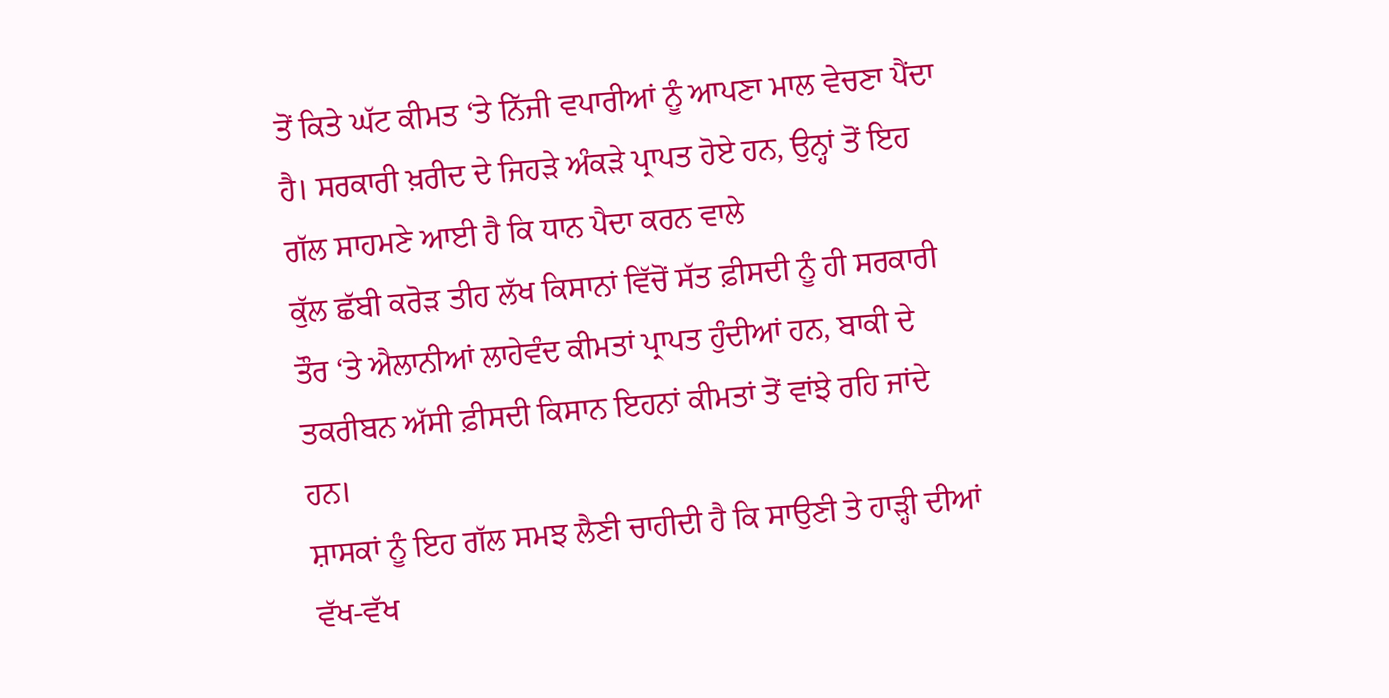ਤੋਂ ਕਿਤੇ ਘੱਟ ਕੀਮਤ ‘ਤੇ ਨਿੱਜੀ ਵਪਾਰੀਆਂ ਨੂੰ ਆਪਣਾ ਮਾਲ ਵੇਚਣਾ ਪੈਂਦਾ ਹੈ। ਸਰਕਾਰੀ ਖ਼ਰੀਦ ਦੇ ਜਿਹੜੇ ਅੰਕੜੇ ਪ੍ਰਾਪਤ ਹੋਏ ਹਨ, ਉਨ੍ਹਾਂ ਤੋਂ ਇਹ ਗੱਲ ਸਾਹਮਣੇ ਆਈ ਹੈ ਕਿ ਧਾਨ ਪੈਦਾ ਕਰਨ ਵਾਲੇ
ਕੁੱਲ ਛੱਬੀ ਕਰੋੜ ਤੀਹ ਲੱਖ ਕਿਸਾਨਾਂ ਵਿੱਚੋਂ ਸੱਤ ਫ਼ੀਸਦੀ ਨੂੰ ਹੀ ਸਰਕਾਰੀ ਤੌਰ ‘ਤੇ ਐਲਾਨੀਆਂ ਲਾਹੇਵੰਦ ਕੀਮਤਾਂ ਪ੍ਰਾਪਤ ਹੁੰਦੀਆਂ ਹਨ, ਬਾਕੀ ਦੇ ਤਕਰੀਬਨ ਅੱਸੀ ਫ਼ੀਸਦੀ ਕਿਸਾਨ ਇਹਨਾਂ ਕੀਮਤਾਂ ਤੋਂ ਵਾਂਝੇ ਰਹਿ ਜਾਂਦੇ ਹਨ।
ਸ਼ਾਸਕਾਂ ਨੂੰ ਇਹ ਗੱਲ ਸਮਝ ਲੈਣੀ ਚਾਹੀਦੀ ਹੈ ਕਿ ਸਾਉਣੀ ਤੇ ਹਾੜ੍ਹੀ ਦੀਆਂ ਵੱਖ-ਵੱਖ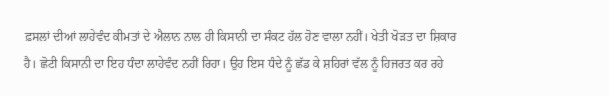ਫ਼ਸਲਾਂ ਦੀਆਂ ਲਾਹੇਵੰਦ ਕੀਮਤਾਂ ਦੇ ਐਲਾਨ ਨਾਲ ਹੀ ਕਿਸਾਨੀ ਦਾ ਸੰਕਟ ਹੱਲ ਹੋਣ ਵਾਲਾ ਨਹੀਂ। ਖੇਤੀ ਖੋੜਤ ਦਾ ਸ਼ਿਕਾਰ
ਹੈ। ਛੋਟੀ ਕਿਸਾਨੀ ਦਾ ਇਹ ਧੰਦਾ ਲਾਹੇਵੰਦ ਨਹੀਂ ਰਿਹਾ। ਉਹ ਇਸ ਧੰਦੇ ਨੂੰ ਛੱਡ ਕੇ ਸ਼ਹਿਰਾਂ ਵੱਲ ਨੂੰ ਹਿਜਰਤ ਕਰ ਰਹੇ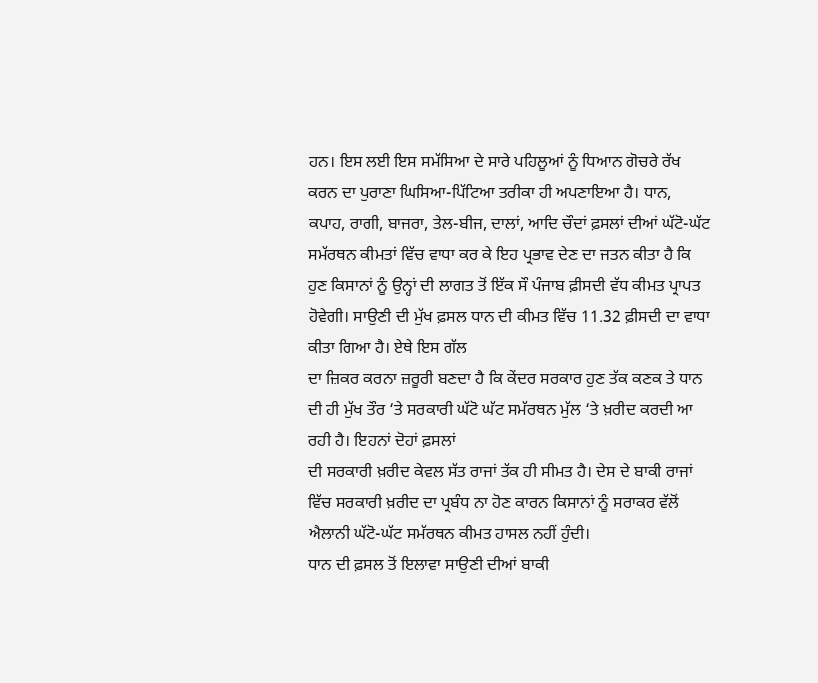ਹਨ। ਇਸ ਲਈ ਇਸ ਸਮੱਸਿਆ ਦੇ ਸਾਰੇ ਪਹਿਲੂਆਂ ਨੂੰ ਧਿਆਨ ਗੋਚਰੇ ਰੱਖ
ਕਰਨ ਦਾ ਪੁਰਾਣਾ ਘਿਸਿਆ-ਪਿੱਟਿਆ ਤਰੀਕਾ ਹੀ ਅਪਣਾਇਆ ਹੈ। ਧਾਨ, ਕਪਾਹ, ਰਾਗੀ, ਬਾਜਰਾ, ਤੇਲ-ਬੀਜ, ਦਾਲਾਂ, ਆਦਿ ਚੌਦਾਂ ਫ਼ਸਲਾਂ ਦੀਆਂ ਘੱਟੋ-ਘੱਟ ਸਮੱਰਥਨ ਕੀਮਤਾਂ ਵਿੱਚ ਵਾਧਾ ਕਰ ਕੇ ਇਹ ਪ੍ਰਭਾਵ ਦੇਣ ਦਾ ਜਤਨ ਕੀਤਾ ਹੈ ਕਿ
ਹੁਣ ਕਿਸਾਨਾਂ ਨੂੰ ਉਨ੍ਹਾਂ ਦੀ ਲਾਗਤ ਤੋਂ ਇੱਕ ਸੌ ਪੰਜਾਬ ਫ਼ੀਸਦੀ ਵੱਧ ਕੀਮਤ ਪ੍ਰਾਪਤ ਹੋਵੇਗੀ। ਸਾਉਣੀ ਦੀ ਮੁੱਖ ਫ਼ਸਲ ਧਾਨ ਦੀ ਕੀਮਤ ਵਿੱਚ 11.32 ਫ਼ੀਸਦੀ ਦਾ ਵਾਧਾ ਕੀਤਾ ਗਿਆ ਹੈ। ਏਥੇ ਇਸ ਗੱਲ
ਦਾ ਜ਼ਿਕਰ ਕਰਨਾ ਜ਼ਰੂਰੀ ਬਣਦਾ ਹੈ ਕਿ ਕੇਂਦਰ ਸਰਕਾਰ ਹੁਣ ਤੱਕ ਕਣਕ ਤੇ ਧਾਨ ਦੀ ਹੀ ਮੁੱਖ ਤੌਰ ‘ਤੇ ਸਰਕਾਰੀ ਘੱਟੋ ਘੱਟ ਸਮੱਰਥਨ ਮੁੱਲ ‘ਤੇ ਖ਼ਰੀਦ ਕਰਦੀ ਆ ਰਹੀ ਹੈ। ਇਹਨਾਂ ਦੋਹਾਂ ਫ਼ਸਲਾਂ
ਦੀ ਸਰਕਾਰੀ ਖ਼ਰੀਦ ਕੇਵਲ ਸੱਤ ਰਾਜਾਂ ਤੱਕ ਹੀ ਸੀਮਤ ਹੈ। ਦੇਸ ਦੇ ਬਾਕੀ ਰਾਜਾਂ ਵਿੱਚ ਸਰਕਾਰੀ ਖ਼ਰੀਦ ਦਾ ਪ੍ਰਬੰਧ ਨਾ ਹੋਣ ਕਾਰਨ ਕਿਸਾਨਾਂ ਨੂੰ ਸਰਾਕਰ ਵੱਲੋਂ ਐਲਾਨੀ ਘੱਟੋ-ਘੱਟ ਸਮੱਰਥਨ ਕੀਮਤ ਹਾਸਲ ਨਹੀਂ ਹੁੰਦੀ।
ਧਾਨ ਦੀ ਫ਼ਸਲ ਤੋਂ ਇਲਾਵਾ ਸਾਉਣੀ ਦੀਆਂ ਬਾਕੀ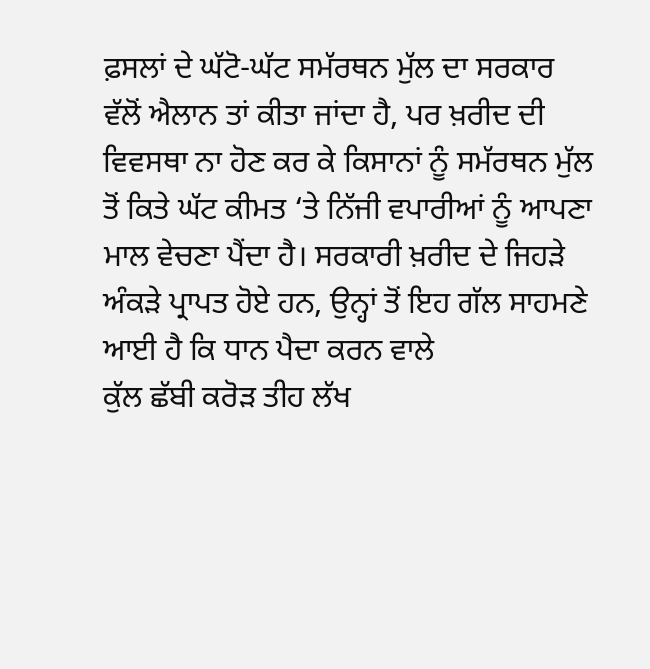ਫ਼ਸਲਾਂ ਦੇ ਘੱਟੋ-ਘੱਟ ਸਮੱਰਥਨ ਮੁੱਲ ਦਾ ਸਰਕਾਰ ਵੱਲੋਂ ਐਲਾਨ ਤਾਂ ਕੀਤਾ ਜਾਂਦਾ ਹੈ, ਪਰ ਖ਼ਰੀਦ ਦੀ ਵਿਵਸਥਾ ਨਾ ਹੋਣ ਕਰ ਕੇ ਕਿਸਾਨਾਂ ਨੂੰ ਸਮੱਰਥਨ ਮੁੱਲ
ਤੋਂ ਕਿਤੇ ਘੱਟ ਕੀਮਤ ‘ਤੇ ਨਿੱਜੀ ਵਪਾਰੀਆਂ ਨੂੰ ਆਪਣਾ ਮਾਲ ਵੇਚਣਾ ਪੈਂਦਾ ਹੈ। ਸਰਕਾਰੀ ਖ਼ਰੀਦ ਦੇ ਜਿਹੜੇ ਅੰਕੜੇ ਪ੍ਰਾਪਤ ਹੋਏ ਹਨ, ਉਨ੍ਹਾਂ ਤੋਂ ਇਹ ਗੱਲ ਸਾਹਮਣੇ ਆਈ ਹੈ ਕਿ ਧਾਨ ਪੈਦਾ ਕਰਨ ਵਾਲੇ
ਕੁੱਲ ਛੱਬੀ ਕਰੋੜ ਤੀਹ ਲੱਖ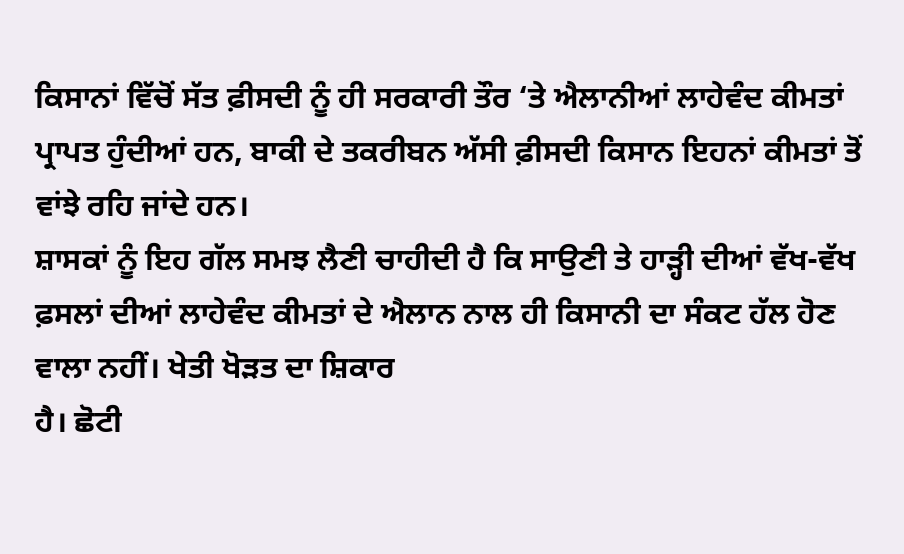ਕਿਸਾਨਾਂ ਵਿੱਚੋਂ ਸੱਤ ਫ਼ੀਸਦੀ ਨੂੰ ਹੀ ਸਰਕਾਰੀ ਤੌਰ ‘ਤੇ ਐਲਾਨੀਆਂ ਲਾਹੇਵੰਦ ਕੀਮਤਾਂ ਪ੍ਰਾਪਤ ਹੁੰਦੀਆਂ ਹਨ, ਬਾਕੀ ਦੇ ਤਕਰੀਬਨ ਅੱਸੀ ਫ਼ੀਸਦੀ ਕਿਸਾਨ ਇਹਨਾਂ ਕੀਮਤਾਂ ਤੋਂ ਵਾਂਝੇ ਰਹਿ ਜਾਂਦੇ ਹਨ।
ਸ਼ਾਸਕਾਂ ਨੂੰ ਇਹ ਗੱਲ ਸਮਝ ਲੈਣੀ ਚਾਹੀਦੀ ਹੈ ਕਿ ਸਾਉਣੀ ਤੇ ਹਾੜ੍ਹੀ ਦੀਆਂ ਵੱਖ-ਵੱਖ ਫ਼ਸਲਾਂ ਦੀਆਂ ਲਾਹੇਵੰਦ ਕੀਮਤਾਂ ਦੇ ਐਲਾਨ ਨਾਲ ਹੀ ਕਿਸਾਨੀ ਦਾ ਸੰਕਟ ਹੱਲ ਹੋਣ ਵਾਲਾ ਨਹੀਂ। ਖੇਤੀ ਖੋੜਤ ਦਾ ਸ਼ਿਕਾਰ
ਹੈ। ਛੋਟੀ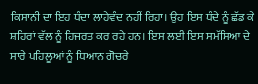ਕਿਸਾਨੀ ਦਾ ਇਹ ਧੰਦਾ ਲਾਹੇਵੰਦ ਨਹੀਂ ਰਿਹਾ। ਉਹ ਇਸ ਧੰਦੇ ਨੂੰ ਛੱਡ ਕੇ ਸ਼ਹਿਰਾਂ ਵੱਲ ਨੂੰ ਹਿਜਰਤ ਕਰ ਰਹੇ ਹਨ। ਇਸ ਲਈ ਇਸ ਸਮੱਸਿਆ ਦੇ ਸਾਰੇ ਪਹਿਲੂਆਂ ਨੂੰ ਧਿਆਨ ਗੋਚਰੇ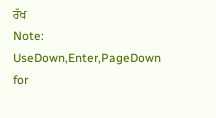ਰੱਖ
Note: UseDown,Enter,PageDown for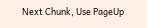Next Chunk, Use PageUp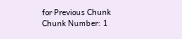for Previous Chunk
Chunk Number: 1